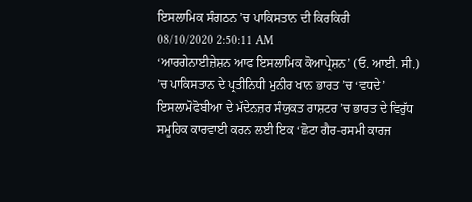ਇਸਲਾਮਿਕ ਸੰਗਠਨ ’ਚ ਪਾਕਿਸਤਾਨ ਦੀ ਕਿਰਕਿਰੀ
08/10/2020 2:50:11 AM
‘ਆਰਗੇਨਾਈਜ਼ੇਸ਼ਨ ਆਫ ਇਸਲਾਮਿਕ ਕੋਆਪ੍ਰੇਸ਼ਨ’ (ਓ. ਆਈ. ਸੀ.) ’ਚ ਪਾਕਿਸਤਾਨ ਦੇ ਪ੍ਰਤੀਨਿਧੀ ਮੁਨੀਰ ਖਾਨ ਭਾਰਤ ’ਚ ‘ਵਧਦੇ’ ਇਸਲਾਮੋਫੋਬੀਆ ਦੇ ਮੱਦੇਨਜ਼ਰ ਸੰਯੁਕਤ ਰਾਸ਼ਟਰ ’ਚ ਭਾਰਤ ਦੇ ਵਿਰੁੱਧ ਸਮੂਹਿਕ ਕਾਰਵਾਈ ਕਰਨ ਲਈ ਇਕ ‘ਛੋਟਾ ਗੈਰ-ਰਸਮੀ ਕਾਰਜ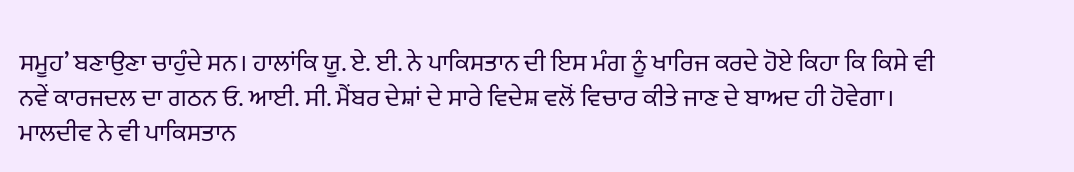ਸਮੂਹ’ ਬਣਾਉਣਾ ਚਾਹੁੰਦੇ ਸਨ। ਹਾਲਾਂਕਿ ਯੂ. ਏ. ਈ. ਨੇ ਪਾਕਿਸਤਾਨ ਦੀ ਇਸ ਮੰਗ ਨੂੰ ਖਾਰਿਜ ਕਰਦੇ ਹੋਏ ਕਿਹਾ ਕਿ ਕਿਸੇ ਵੀ ਨਵੇਂ ਕਾਰਜਦਲ ਦਾ ਗਠਨ ਓ. ਆਈ. ਸੀ. ਮੈਂਬਰ ਦੇਸ਼ਾਂ ਦੇ ਸਾਰੇ ਵਿਦੇਸ਼ ਵਲੋਂ ਵਿਚਾਰ ਕੀਤੇ ਜਾਣ ਦੇ ਬਾਅਦ ਹੀ ਹੋਵੇਗਾ। ਮਾਲਦੀਵ ਨੇ ਵੀ ਪਾਕਿਸਤਾਨ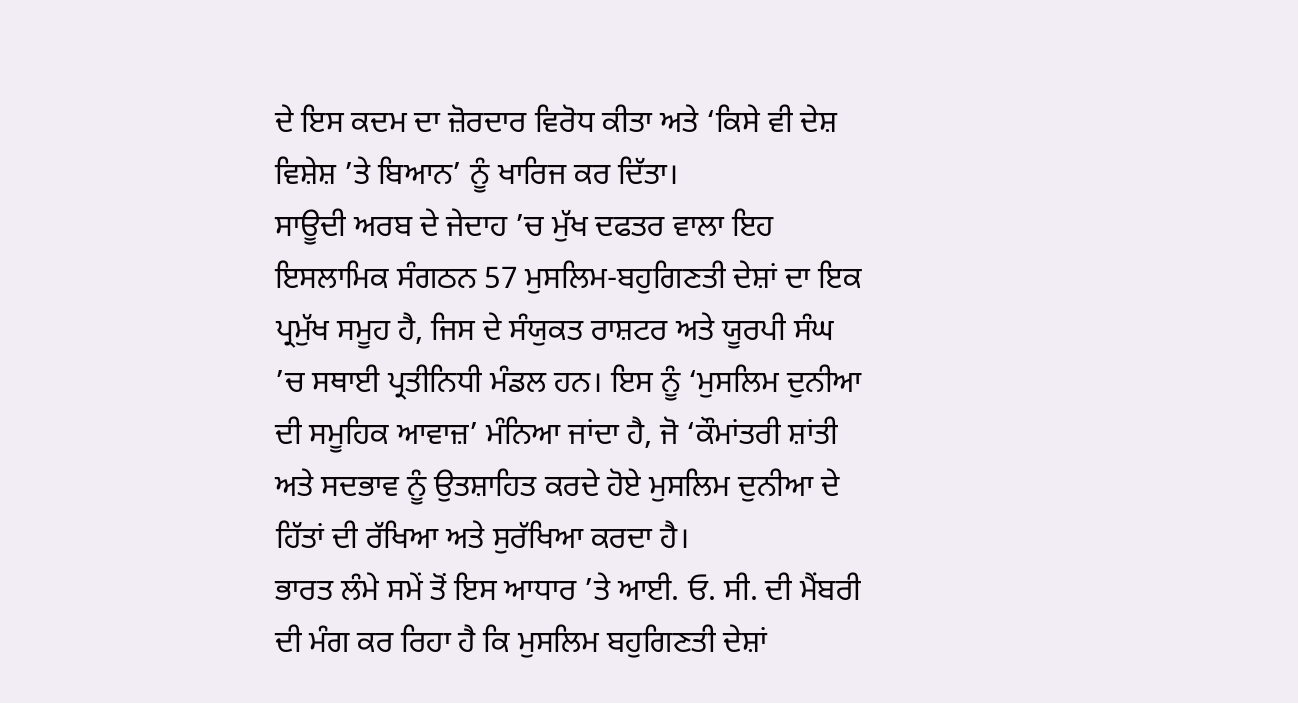ਦੇ ਇਸ ਕਦਮ ਦਾ ਜ਼ੋਰਦਾਰ ਵਿਰੋਧ ਕੀਤਾ ਅਤੇ ‘ਕਿਸੇ ਵੀ ਦੇਸ਼ ਵਿਸ਼ੇਸ਼ ’ਤੇ ਬਿਆਨ’ ਨੂੰ ਖਾਰਿਜ ਕਰ ਦਿੱਤਾ।
ਸਾਊਦੀ ਅਰਬ ਦੇ ਜੇਦਾਹ ’ਚ ਮੁੱਖ ਦਫਤਰ ਵਾਲਾ ਇਹ ਇਸਲਾਮਿਕ ਸੰਗਠਨ 57 ਮੁਸਲਿਮ-ਬਹੁਗਿਣਤੀ ਦੇਸ਼ਾਂ ਦਾ ਇਕ ਪ੍ਰਮੁੱਖ ਸਮੂਹ ਹੈ, ਜਿਸ ਦੇ ਸੰਯੁਕਤ ਰਾਸ਼ਟਰ ਅਤੇ ਯੂਰਪੀ ਸੰਘ ’ਚ ਸਥਾਈ ਪ੍ਰਤੀਨਿਧੀ ਮੰਡਲ ਹਨ। ਇਸ ਨੂੰ ‘ਮੁਸਲਿਮ ਦੁਨੀਆ ਦੀ ਸਮੂਹਿਕ ਆਵਾਜ਼’ ਮੰਨਿਆ ਜਾਂਦਾ ਹੈ, ਜੋ ‘ਕੌਮਾਂਤਰੀ ਸ਼ਾਂਤੀ ਅਤੇ ਸਦਭਾਵ ਨੂੰ ਉਤਸ਼ਾਹਿਤ ਕਰਦੇ ਹੋਏ ਮੁਸਲਿਮ ਦੁਨੀਆ ਦੇ ਹਿੱਤਾਂ ਦੀ ਰੱਖਿਆ ਅਤੇ ਸੁਰੱਖਿਆ ਕਰਦਾ ਹੈ।
ਭਾਰਤ ਲੰਮੇ ਸਮੇਂ ਤੋਂ ਇਸ ਆਧਾਰ ’ਤੇ ਆਈ. ਓ. ਸੀ. ਦੀ ਮੈਂਬਰੀ ਦੀ ਮੰਗ ਕਰ ਰਿਹਾ ਹੈ ਕਿ ਮੁਸਲਿਮ ਬਹੁਗਿਣਤੀ ਦੇਸ਼ਾਂ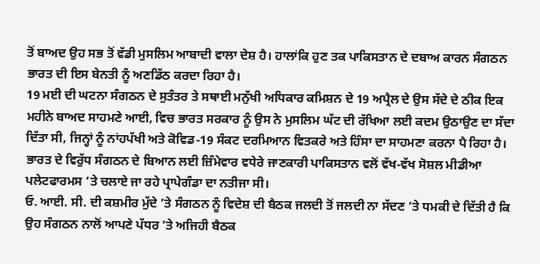ਤੋਂ ਬਾਅਦ ਉਹ ਸਭ ਤੋਂ ਵੱਡੀ ਮੁਸਲਿਮ ਆਬਾਦੀ ਵਾਲਾ ਦੇਸ਼ ਹੈ। ਹਾਲਾਂਕਿ ਹੁਣ ਤਕ ਪਾਕਿਸਤਾਨ ਦੇ ਦਬਾਅ ਕਾਰਨ ਸੰਗਠਨ ਭਾਰਤ ਦੀ ਇਸ ਬੇਨਤੀ ਨੂੰ ਅਣਡਿੱਠ ਕਰਦਾ ਰਿਹਾ ਹੈ।
19 ਮਈ ਦੀ ਘਟਨਾ ਸੰਗਠਨ ਦੇ ਸੁਤੰਤਰ ਤੇ ਸਥਾਈ ਮਨੁੱਖੀ ਅਧਿਕਾਰ ਕਮਿਸ਼ਨ ਦੇ 19 ਅਪ੍ਰੈਲ ਦੇ ਉਸ ਸੱਦੇ ਦੇ ਠੀਕ ਇਕ ਮਹੀਨੇ ਬਾਅਦ ਸਾਹਮਣੇ ਆਈ, ਵਿਚ ਭਾਰਤ ਸਰਕਾਰ ਨੂੰ ਉਸ ਨੇ ਮੁਸਲਿਮ ਘੱਟ ਦੀ ਰੱਖਿਆ ਲਈ ਕਦਮ ਉਠਾਉਣ ਦਾ ਸੱਦਾ ਦਿੱਤਾ ਸੀ, ਜਿਨ੍ਹਾਂ ਨੂੰ ਨਾਂਹਪੱਖੀ ਅਤੇ ਕੋਵਿਡ-19 ਸੰਕਟ ਦਰਮਿਆਨ ਵਿਤਕਰੇ ਅਤੇ ਹਿੰਸਾ ਦਾ ਸਾਹਮਣਾ ਕਰਨਾ ਪੈ ਰਿਹਾ ਹੈ।
ਭਾਰਤ ਦੇ ਵਿਰੁੱਧ ਸੰਗਠਨ ਦੇ ਬਿਆਨ ਲਈ ਜ਼ਿੰਮੇਵਾਰ ਵਧੇਰੇ ਜਾਣਕਾਰੀ ਪਾਕਿਸਤਾਨ ਵਲੋਂ ਵੱਖ-ਵੱਖ ਸੋਸ਼ਲ ਮੀਡੀਆ ਪਲੇਟਫਾਰਮਸ ’ਤੇ ਚਲਾਏ ਜਾ ਰਹੇ ਪ੍ਰਾਪੇਗੰਡਾ ਦਾ ਨਤੀਜਾ ਸੀ।
ਓ. ਆਈ. ਸੀ. ਦੀ ਕਸ਼ਮੀਰ ਮੁੱਦੇ ’ਤੇ ਸੰਗਠਨ ਨੂੰ ਵਿਦੇਸ਼ ਦੀ ਬੈਠਕ ਜਲਦੀ ਤੋਂ ਜਲਦੀ ਨਾ ਸੱਦਣ ’ਤੇ ਧਮਕੀ ਦੇ ਦਿੱਤੀ ਹੈ ਕਿ ਉਹ ਸੰਗਠਨ ਨਾਲੋਂ ਆਪਣੇ ਪੱਧਰ ’ਤੇ ਅਜਿਹੀ ਬੈਠਕ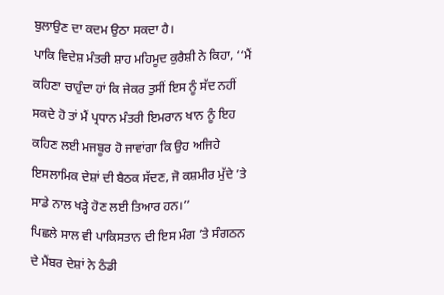ਬੁਲਾਉਣ ਦਾ ਕਦਮ ਉਠਾ ਸਕਦਾ ਹੈ।
ਪਾਕਿ ਵਿਦੇਸ਼ ਮੰਤਰੀ ਸ਼ਾਹ ਮਹਿਮੂਦ ਕੁਰੈਸ਼ੀ ਨੇ ਕਿਹਾ, ‘‘ਮੈਂ ਕਹਿਣਾ ਚਾਹੁੰਦਾ ਹਾਂ ਕਿ ਜੇਕਰ ਤੁਸੀਂ ਇਸ ਨੂੰ ਸੱਦ ਨਹੀਂ ਸਕਦੇ ਹੋ ਤਾਂ ਮੈਂ ਪ੍ਰਧਾਨ ਮੰਤਰੀ ਇਮਰਾਨ ਖਾਨ ਨੂੰ ਇਹ ਕਹਿਣ ਲਈ ਮਜਬੂਰ ਹੋ ਜਾਵਾਂਗਾ ਕਿ ਉਹ ਅਜਿਹੇ ਇਸਲਾਮਿਕ ਦੇਸ਼ਾਂ ਦੀ ਬੈਠਕ ਸੱਦਣ, ਜੋ ਕਸ਼ਮੀਰ ਮੁੱਦੇ ’ਤੇ ਸਾਡੇ ਨਾਲ ਖੜ੍ਹੇ ਹੋਣ ਲਈ ਤਿਆਰ ਹਨ।’’
ਪਿਛਲੇ ਸਾਲ ਵੀ ਪਾਕਿਸਤਾਨ ਦੀ ਇਸ ਮੰਗ ’ਤੇ ਸੰਗਠਨ ਦੇ ਮੈਂਬਰ ਦੇਸ਼ਾਂ ਨੇ ਠੰਡੀ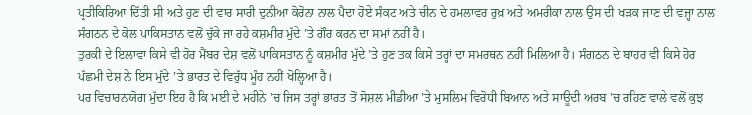ਪ੍ਰਤੀਕਿਰਿਆ ਦਿੱਤੀ ਸੀ ਅਤੇ ਹੁਣ ਦੀ ਵਾਰ ਸਾਰੀ ਦੁਨੀਆ ਕੋਰੋਨਾ ਨਾਲ ਪੈਦਾ ਹੋਏ ਸੰਕਟ ਅਤੇ ਚੀਨ ਦੇ ਹਮਲਾਵਰ ਰੁਖ਼ ਅਤੇ ਅਮਰੀਕਾ ਨਾਲ ਉਸ ਦੀ ਖੜਕ ਜਾਣ ਦੀ ਵਜ੍ਹਾ ਨਾਲ ਸੰਗਠਨ ਦੇ ਕੋਲ ਪਾਕਿਸਤਾਨ ਵਲੋਂ ਚੁੱਕੇ ਜਾ ਰਹੇ ਕਸ਼ਮੀਰ ਮੁੱਦੇ ’ਤੇ ਗੌਰ ਕਰਨ ਦਾ ਸਮਾਂ ਨਹੀਂ ਹੈ।
ਤੁਰਕੀ ਦੇ ਇਲਾਵਾ ਕਿਸੇ ਵੀ ਹੋਰ ਮੈਂਬਰ ਦੇਸ਼ ਵਲੋਂ ਪਾਕਿਸਤਾਨ ਨੂੰ ਕਸ਼ਮੀਰ ਮੁੱਦੇ ’ਤੇ ਹੁਣ ਤਕ ਕਿਸੇ ਤਰ੍ਹਾਂ ਦਾ ਸਮਰਥਨ ਨਹੀਂ ਮਿਲਿਆ ਹੈ। ਸੰਗਠਨ ਦੇ ਬਾਹਰ ਵੀ ਕਿਸੇ ਹੋਰ ਪੱਛਮੀ ਦੇਸ਼ ਨੇ ਇਸ ਮੁੱਦੇ ’ਤੇ ਭਾਰਤ ਦੇ ਵਿਰੁੱਧ ਮੂੰਹ ਨਹੀਂ ਖੋਲ੍ਹਿਆ ਹੈ।
ਪਰ ਵਿਚਾਰਨਯੋਗ ਮੁੱਦਾ ਇਹ ਹੈ ਕਿ ਮਈ ਦੇ ਮਹੀਨੇ ’ਚ ਜਿਸ ਤਰ੍ਹਾਂ ਭਾਰਤ ਤੋਂ ਸੋਸ਼ਲ ਮੀਡੀਆ ’ਤੇ ਮੁਸਲਿਮ ਵਿਰੋਧੀ ਬਿਆਨ ਅਤੇ ਸਾਊਦੀ ਅਰਬ ’ਚ ਰਹਿਣ ਵਾਲੇ ਵਲੋਂ ਕੁਝ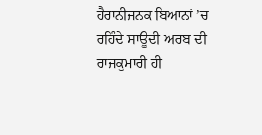ਹੈਰਾਨੀਜਨਕ ਬਿਆਨਾਂ ’ਚ ਰਹਿੰਦੇ ਸਾਊਦੀ ਅਰਬ ਦੀ ਰਾਜਕੁਮਾਰੀ ਹੀ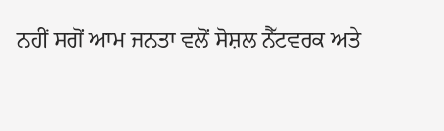ਨਹੀਂ ਸਗੋਂ ਆਮ ਜਨਤਾ ਵਲੋਂ ਸੋਸ਼ਲ ਨੈੱਟਵਰਕ ਅਤੇ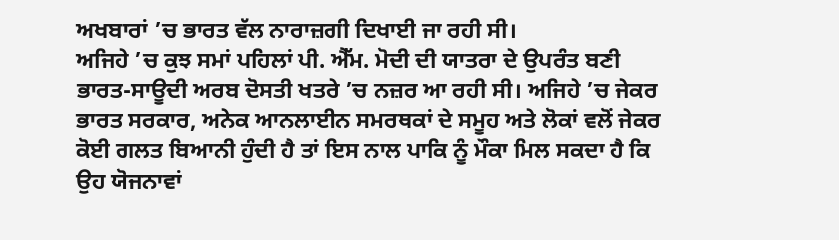ਅਖਬਾਰਾਂ ’ਚ ਭਾਰਤ ਵੱਲ ਨਾਰਾਜ਼ਗੀ ਦਿਖਾਈ ਜਾ ਰਹੀ ਸੀ।
ਅਜਿਹੇ ’ਚ ਕੁਝ ਸਮਾਂ ਪਹਿਲਾਂ ਪੀ. ਐੱਮ. ਮੋਦੀ ਦੀ ਯਾਤਰਾ ਦੇ ਉਪਰੰਤ ਬਣੀ ਭਾਰਤ-ਸਾਊਦੀ ਅਰਬ ਦੋਸਤੀ ਖਤਰੇ ’ਚ ਨਜ਼ਰ ਆ ਰਹੀ ਸੀ। ਅਜਿਹੇ ’ਚ ਜੇਕਰ ਭਾਰਤ ਸਰਕਾਰ, ਅਨੇਕ ਆਨਲਾਈਨ ਸਮਰਥਕਾਂ ਦੇ ਸਮੂਹ ਅਤੇ ਲੋਕਾਂ ਵਲੋਂ ਜੇਕਰ ਕੋਈ ਗਲਤ ਬਿਆਨੀ ਹੁੰਦੀ ਹੈ ਤਾਂ ਇਸ ਨਾਲ ਪਾਕਿ ਨੂੰ ਮੌਕਾ ਮਿਲ ਸਕਦਾ ਹੈ ਕਿ ਉਹ ਯੋਜਨਾਵਾਂ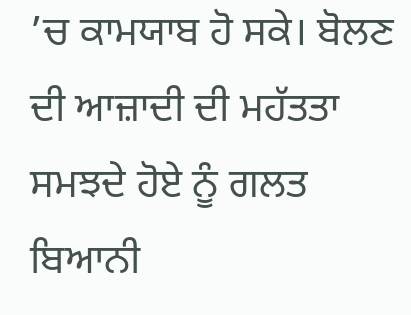’ਚ ਕਾਮਯਾਬ ਹੋ ਸਕੇ। ਬੋਲਣ ਦੀ ਆਜ਼ਾਦੀ ਦੀ ਮਹੱਤਤਾ ਸਮਝਦੇ ਹੋਏ ਨੂੰ ਗਲਤ ਬਿਆਨੀ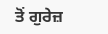ਤੋਂ ਗੁਰੇਜ਼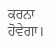ਕਰਨਾ ਹੋਵੇਗਾ।